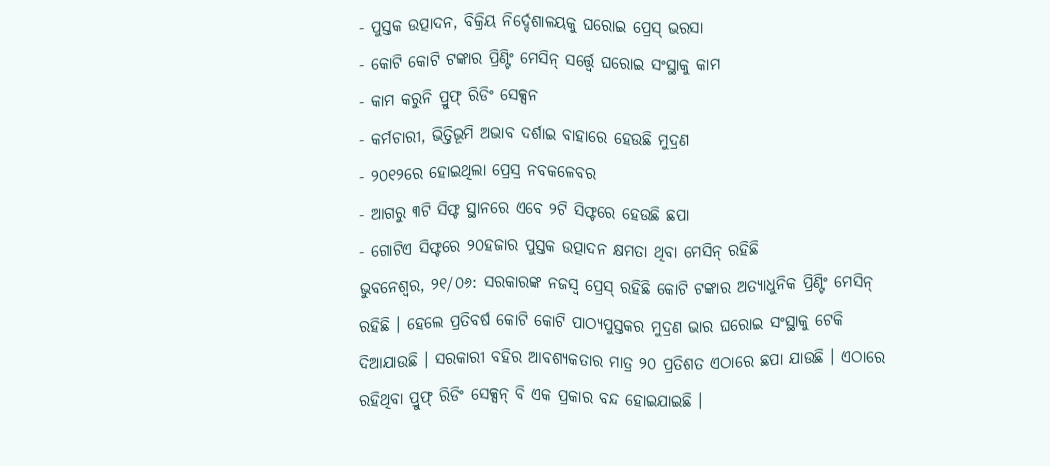- ପୁସ୍ତକ ଉତ୍ପାଦନ, ବିକ୍ରିୟ ନିର୍ଦ୍ଦେଶାଳୟକୁ ଘରୋଇ ପ୍ରେସ୍ ଭରସା
- କୋଟି କୋଟି ଟଙ୍କାର ପ୍ରିଣ୍ଟିଂ ମେସିନ୍ ସର୍ତ୍ତ୍ବେ ଘରୋଇ ସଂସ୍ଥାକୁ କାମ
- କାମ କରୁନି ପ୍ରୁଫ୍ ରିଡିଂ ସେକ୍ସନ
- କର୍ମଚାରୀ, ଭିତ୍ତିଭୂମି ଅଭାବ ଦର୍ଶାଇ ବାହାରେ ହେଉଛି ମୁଦ୍ରଣ
- ୨୦୧୨ରେ ହୋଇଥିଲା ପ୍ରେସ୍ର ନବକଳେବର
- ଆଗରୁ ୩ଟି ସିଫ୍ଟ ସ୍ଥାନରେ ଏବେ ୨ଟି ସିଫ୍ଟରେ ହେଉଛି ଛପା
- ଗୋଟିଏ ସିଫ୍ଟରେ ୨୦ହଜାର ପୁସ୍ତକ ଉତ୍ପାଦନ କ୍ଷମତା ଥିବା ମେସିନ୍ ରହିଛି
ଭୁବନେଶ୍ବର, ୨୧/୦୬: ସରକାରଙ୍କ ନଜସ୍ବ ପ୍ରେସ୍ ରହିଛି କୋଟି ଟଙ୍କାର ଅତ୍ୟାଧୁନିକ ପ୍ରିଣ୍ଟିଂ ମେସିନ୍ ରହିଛି । ହେଲେ ପ୍ରତିବର୍ଷ କୋଟି କୋଟି ପାଠ୍ୟପୁସ୍ତକର ମୁଦ୍ରଣ ଭାର ଘରୋଇ ସଂସ୍ଥାକୁ ଟେକି ଦିଆଯାଉଛି । ସରକାରୀ ବହିର ଆବଶ୍ୟକତାର ମାତ୍ର ୨୦ ପ୍ରତିଶତ ଏଠାରେ ଛପା ଯାଉଛି । ଏଠାରେ ରହିଥିବା ପ୍ରୁଫ୍ ରିଡିଂ ସେକ୍ସନ୍ ବି ଏକ ପ୍ରକାର ବନ୍ଦ ହୋଇଯାଇଛି ।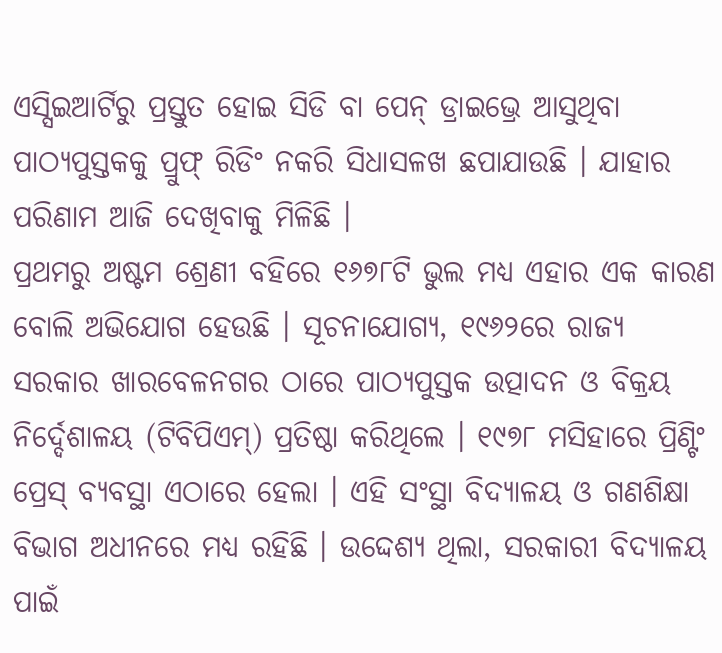ଏସ୍ସିଇଆର୍ଟିରୁ ପ୍ରସ୍ତୁତ ହୋଇ ସିଡି ବା ପେନ୍ ଡ୍ରାଇଭ୍ରେ ଆସୁଥିବା ପାଠ୍ୟପୁସ୍ତକକୁ ପ୍ରୁଫ୍ ରିଡିଂ ନକରି ସିଧାସଳଖ ଛପାଯାଉଛି । ଯାହାର ପରିଣାମ ଆଜି ଦେଖିବାକୁ ମିଳିଛି ।
ପ୍ରଥମରୁ ଅଷ୍ଟମ ଶ୍ରେଣୀ ବହିରେ ୧୬୭୮ଟି ଭୁଲ ମଧ୍ୟ ଏହାର ଏକ କାରଣ ବୋଲି ଅଭିଯୋଗ ହେଉଛି । ସୂଚନାଯୋଗ୍ୟ, ୧୯୬୨ରେ ରାଜ୍ୟ ସରକାର ଖାରବେଳନଗର ଠାରେ ପାଠ୍ୟପୁସ୍ତକ ଉତ୍ପାଦନ ଓ ବିକ୍ରୟ ନିର୍ଦ୍ଦେଶାଳୟ (ଟିବିପିଏମ୍) ପ୍ରତିଷ୍ଠା କରିଥିଲେ । ୧୯୭୮ ମସିହାରେ ପ୍ରିଣ୍ଟିଂ ପ୍ରେସ୍ ବ୍ୟବସ୍ଥା ଏଠାରେ ହେଲା । ଏହି ସଂସ୍ଥା ବିଦ୍ୟାଳୟ ଓ ଗଣଶିକ୍ଷା ବିଭାଗ ଅଧୀନରେ ମଧ୍ୟ ରହିଛି । ଉଦ୍ଦେଶ୍ୟ ଥିଲା, ସରକାରୀ ବିଦ୍ୟାଳୟ ପାଇଁ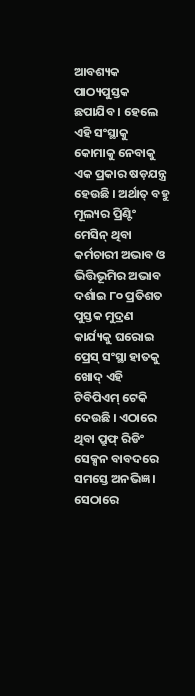ଆବଶ୍ୟକ ପାଠ୍ୟପୁସ୍ତକ ଛପାଯିବ । ହେଲେ ଏହି ସଂସ୍ଥାକୁ କୋମାକୁ ନେବାକୁ ଏକ ପ୍ରକାର ଷଡ଼ଯନ୍ତ୍ର ହେଉଛି । ଅର୍ଥାତ୍ ବହୁ ମୂଲ୍ୟର ପ୍ରିଣ୍ଟିଂ ମେସିନ୍ ଥିବା କର୍ମଚାରୀ ଅଭାବ ଓ ଭିତ୍ତିଭୂମିର ଅଭାବ ଦର୍ଶାଇ ୮୦ ପ୍ରତିଶତ ପୁସ୍ତକ ମୁଦ୍ରଣ କାର୍ଯ୍ୟକୁ ଘରୋଇ ପ୍ରେସ୍ ସଂସ୍ଥା ହାତକୁ ଖୋଦ୍ ଏହି ଟିବିପିଏମ୍ ଟେକି ଦେଉଛି । ଏଠାରେ ଥିବା ପ୍ରୁଫ୍ ରିଡିଂ ସେକ୍ସନ ବାବଦରେ ସମସ୍ତେ ଅନଭିଜ୍ଞ । ସେଠାରେ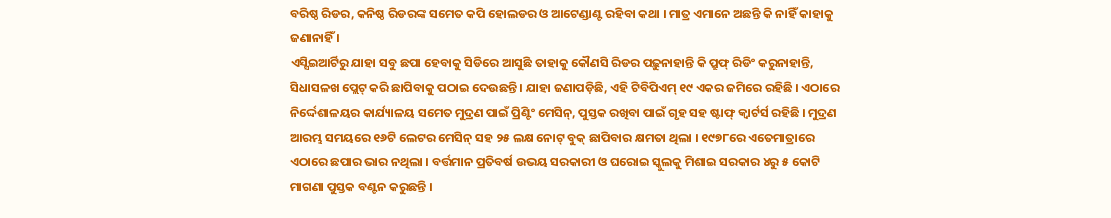ବରିଷ୍ଠ ରିଡର, କନିଷ୍ଠ ରିଡରଙ୍କ ସମେତ କପି ହୋଲଡର ଓ ଆଟେଣ୍ଡାଣ୍ଟ ରହିବା କଥା । ମାତ୍ର ଏମାନେ ଅଛନ୍ତି କି ନାହିଁ କାହାକୁ ଜଣାନାହିଁ ।
ଏସ୍ସିଇଆର୍ଟିରୁ ଯାହା ସବୁ ଛପା ହେବାକୁ ସିଡିରେ ଆସୁଛି ତାହାକୁ କୌଣସି ରିଡର ପଢ଼ୁନାହାନ୍ତି କି ପ୍ରୁଫ୍ ରିଡିଂ କରୁନାହାନ୍ତି, ସିଧାସଳଖ ପ୍ଲେଟ୍ କରି ଛାପିବାକୁ ପଠାଇ ଦେଉଛନ୍ତି । ଯାହା ଜଣାପଡ଼ିଛି, ଏହି ଟିବିପିଏମ୍ ୧୯ ଏକର ଜମିରେ ରହିଛି । ଏଠାରେ ନିର୍ଦ୍ଦେଶାଳୟର କାର୍ଯ୍ୟାଳୟ ସମେତ ମୁଦ୍ରଣ ପାଇଁ ପ୍ରିଣ୍ଟିଂ ମେସିନ୍, ପୁସ୍ତକ ରଖିବା ପାଇଁ ଗୃହ ସହ ଷ୍ଟାଫ୍ କ୍ୱାର୍ଟର୍ସ ରହିଛି । ମୁଦ୍ରଣ ଆରମ୍ଭ ସମୟରେ ୧୬ଟି ଲେଟର ମେସିନ୍ ସହ ୨୫ ଲକ୍ଷ ନୋଟ୍ ବୁକ୍ ଛାପିବାର କ୍ଷମତା ଥିଲା । ୧୯୭୮ରେ ଏତେମାତ୍ରାରେ ଏଠାରେ ଛପାର ଭାର ନଥିଲା । ବର୍ତ୍ତମାନ ପ୍ରତିବର୍ଷ ଉଭୟ ସରକାରୀ ଓ ଘରୋଇ ସ୍କୁଲକୁ ମିଶାଇ ସରକାର ୪ରୁ ୫ କୋଟି ମାଗଣା ପୁସ୍ତକ ବଣ୍ଟନ କରୁଛନ୍ତି ।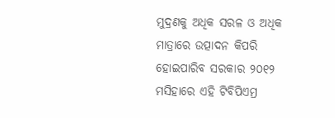ମୁଦ୍ରଣକୁ ଅଧିକ ସରଳ ଓ ଅଧିକ ମାତ୍ରାରେ ଉତ୍ପାଦନ କିପରି ହୋଇପାରିବ ସରକାର ୨୦୧୨ ମସିହାରେ ଏହି ଟିବିପିଏମ୍ର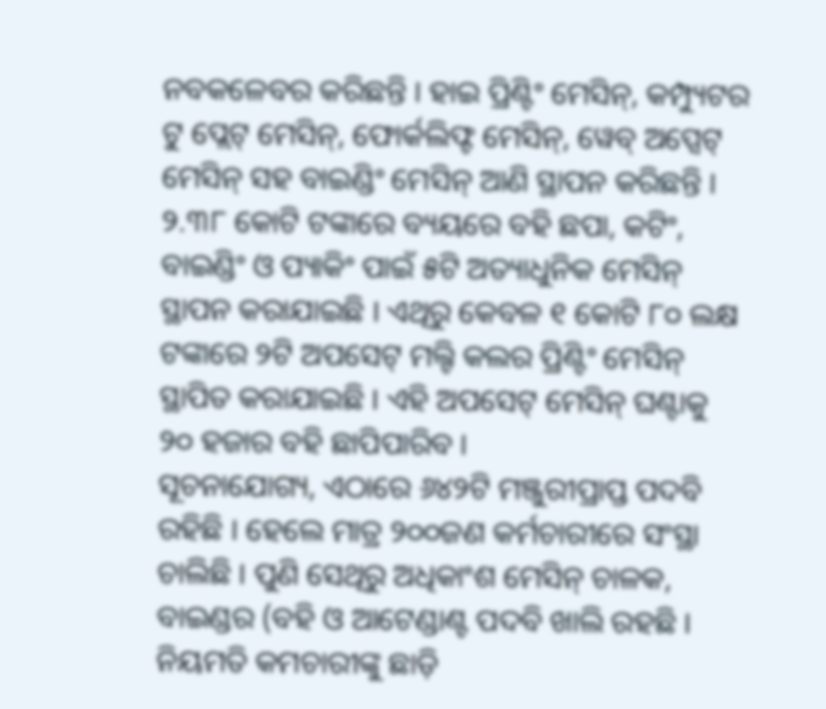ନବକଳେବର କରିଛନ୍ତି । ହାଇ ପ୍ରିଣ୍ଟିଂ ମେସିନ୍, କମ୍ପ୍ୟୁଟର ଟୁ ପ୍ଲେଟ୍ ମେସିନ୍, ଫୋର୍କଲିଫ୍ଟ ମେସିନ୍, ୱେବ୍ ଅପ୍ସେଟ୍ ମେସିନ୍ ସହ ବାଇଣ୍ଡିଂ ମେସିନ୍ ଆଣି ସ୍ଥାପନ କରିଛନ୍ତି । ୨.୩୮ କୋଟି ଟଙ୍କାରେ ବ୍ୟୟରେ ବହି ଛପା, କଟିଂ, ବାଇଣ୍ଡିଂ ଓ ପ୍ୟାକିଂ ପାଇଁ ୫ଟି ଅତ୍ୟାଧୁନିକ ମେସିନ୍ ସ୍ଥାପନ କରାଯାଇଛି । ଏଥିରୁ କେବଳ ୧ କୋଟି ୮୦ ଲକ୍ଷ ଟଙ୍କାରେ ୨ଟି ଅପସେଟ୍ ମଲ୍ଟି କଲର ପ୍ରିଣ୍ଟିଂ ମେସିନ୍ ସ୍ଥାପିତ କରାଯାଇଛି । ଏହି ଅପସେଟ୍ ମେସିନ୍ ଘଣ୍ଟାକୁ ୨୦ ହଜାର ବହି ଛାପିପାରିବ ।
ସୂଚନାଯୋଗ୍ୟ, ଏଠାରେ ୬୪୨ଟି ମଞ୍ଜୁରୀପ୍ରାପ୍ତ ପଦବି ରହିଛି । ହେଲେ ମାତ୍ର ୨୦୦ଜଣ କର୍ମଚାରୀରେ ସଂସ୍ଥା ଚାଲିଛି । ପୁଣି ସେଥିରୁ ଅଧିକାଂଶ ମେସିନ୍ ଚାଳକ, ବାଇଣ୍ଡର (ବହି ଓ ଆଟେଣ୍ଡାଣ୍ଟ ପଦବି ଖାଲି ରହଛି । ନିୟମତି କମଚାରୀଙ୍କୁ ଛାଡ଼ି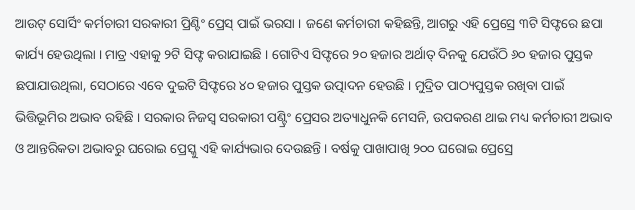ଆଉଟ୍ ସୋର୍ସିଂ କର୍ମଚାରୀ ସରକାରୀ ପ୍ରିଣ୍ଟିଂ ପ୍ରେସ୍ ପାଇଁ ଭରସା । ଜଣେ କର୍ମଚାରୀ କହିଛନ୍ତି, ଆଗରୁ ଏହି ପ୍ରେସ୍ରେ ୩ଟି ସିଫ୍ଟରେ ଛପା କାର୍ଯ୍ୟ ହେଉଥିଲା । ମାତ୍ର ଏହାକୁ ୨ଟି ସିଫ୍ଟ କରାଯାଇଛି । ଗୋଟିଏ ସିଫ୍ଟରେ ୨୦ ହଜାର ଅର୍ଥାତ୍ ଦିନକୁ ଯେଉଁଠି ୬୦ ହଜାର ପୁସ୍ତକ ଛପାଯାଉଥିଲା, ସେଠାରେ ଏବେ ଦୁଇଟି ସିଫ୍ଟରେ ୪୦ ହଜାର ପୁସ୍ତକ ଉତ୍ପାଦନ ହେଉଛି । ମୁଦ୍ରିତ ପାଠ୍ୟପୁସ୍ତକ ରଖିବା ପାଇଁ ଭିତ୍ତିଭୂମିର ଅଭାବ ରହିଛି । ସରକାର ନିଜସ୍ୱ ସରକାରୀ ପଣ୍ଟ୍ରିଂ ପ୍ରେସର ଅତ୍ୟାଧୁନକି ମେସନି, ଉପକରଣ ଥାଇ ମଧ୍ୟ କର୍ମଚାରୀ ଅଭାବ ଓ ଆନ୍ତରିକତା ଅଭାବରୁ ଘରୋଇ ପ୍ରେସ୍କୁ ଏହି କାର୍ଯ୍ୟଭାର ଦେଉଛନ୍ତି । ବର୍ଷକୁ ପାଖାପାଖି ୨୦୦ ଘରୋଇ ପ୍ରେସ୍ରେ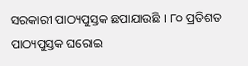ସରକାରୀ ପାଠ୍ୟପୁସ୍ତକ ଛପାଯାଉଛି । ୮୦ ପ୍ରତିଶତ ପାଠ୍ୟପୁସ୍ତକ ଘରୋଇ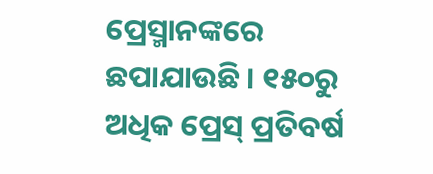ପ୍ରେସ୍ମାନଙ୍କରେ ଛପାଯାଉଛି । ୧୫୦ରୁ ଅଧିକ ପ୍ରେସ୍ ପ୍ରତିବର୍ଷ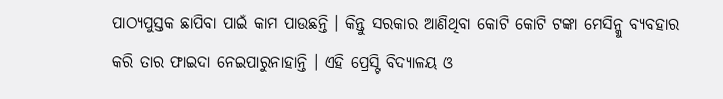ପାଠ୍ୟପୁସ୍ତକ ଛାପିବା ପାଇଁ କାମ ପାଉଛନ୍ତି । କିନ୍ତୁ ସରକାର ଆଣିଥିବା କୋଟି କୋଟି ଟଙ୍କା ମେସିନ୍କୁ ବ୍ୟବହାର କରି ତାର ଫାଇଦା ନେଇପାରୁନାହାନ୍ତି । ଏହି ପ୍ରେସ୍ଟି ବିଦ୍ୟାଳୟ ଓ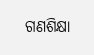ଗଣଶିକ୍ଷା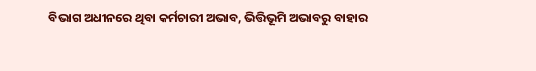ବିଭାଗ ଅଧୀନରେ ଥିବା କର୍ମଚାରୀ ଅଭାବ, ଭିତ୍ତିଭୂମି ଅଭାବରୁ ବାହାର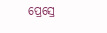ପ୍ରେସ୍ରେ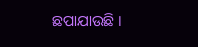ଛପାଯାଉଛି ।